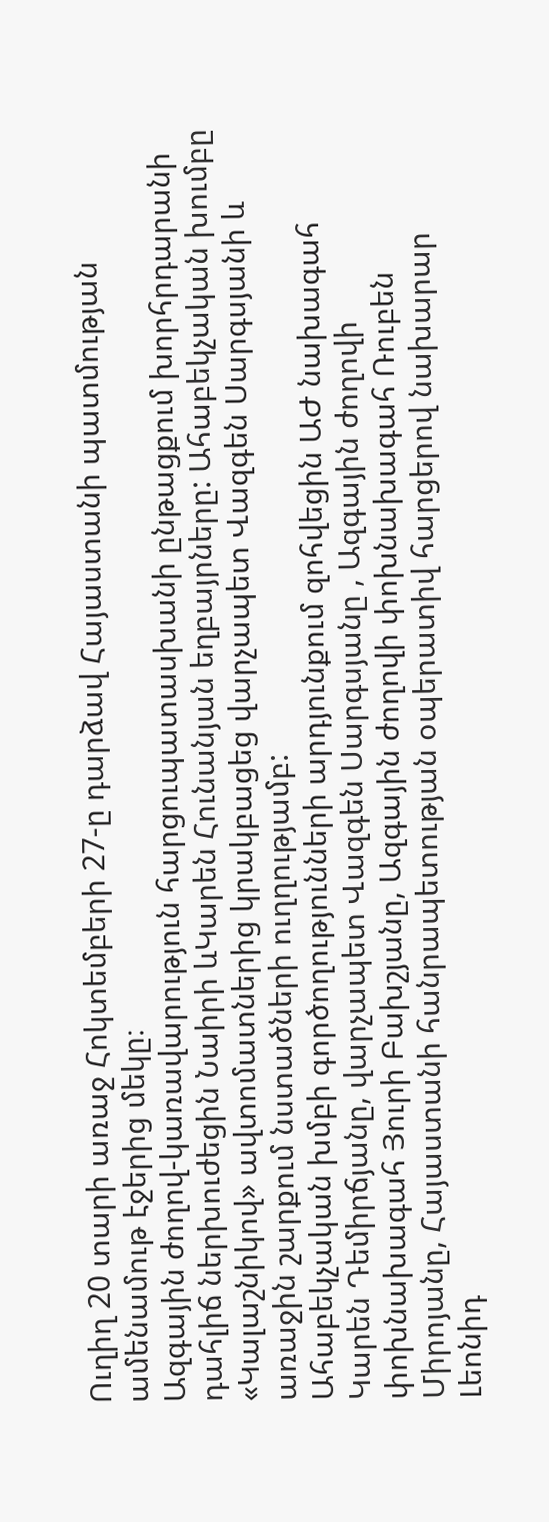Ուղիղ 20 տարի առաջ Հոկտեմբերի 27-ը դարձավ Հայաստանի պատմության ամենամութ էջերից մեկը։
Ազգային ժողով-կառավարություն հարցուպատասխանի ընթացքում խորհրդարանի դահլիճ ներխուժեցին Նաիրի ևԿարեն Հունանյան եղբայրները: Ահաբեկչական խումբը «Կալաշնիկով» ավտոմատներից կրակբացեց վարչապետ Վազգեն Սարգսյանի և առաջին շարքում նստածների ուղղությամբ:
Ահաբեկչական խմբի գործողությունների արդյունքում զոհվեցին ԱԺ նախագահ Կարեն Դեմիրճյանը, վարչապետ Վազգեն Սարգսյանը , Ազգային ժողովի փոխնախագահ Յուրի Բախշյանը, Ազգային ժողովի փոխնախագահ Ռուբեն Միրոյանը, Հայաստանի հանրապետության օպերատիվ հարցերով նախարար Լեոնիդ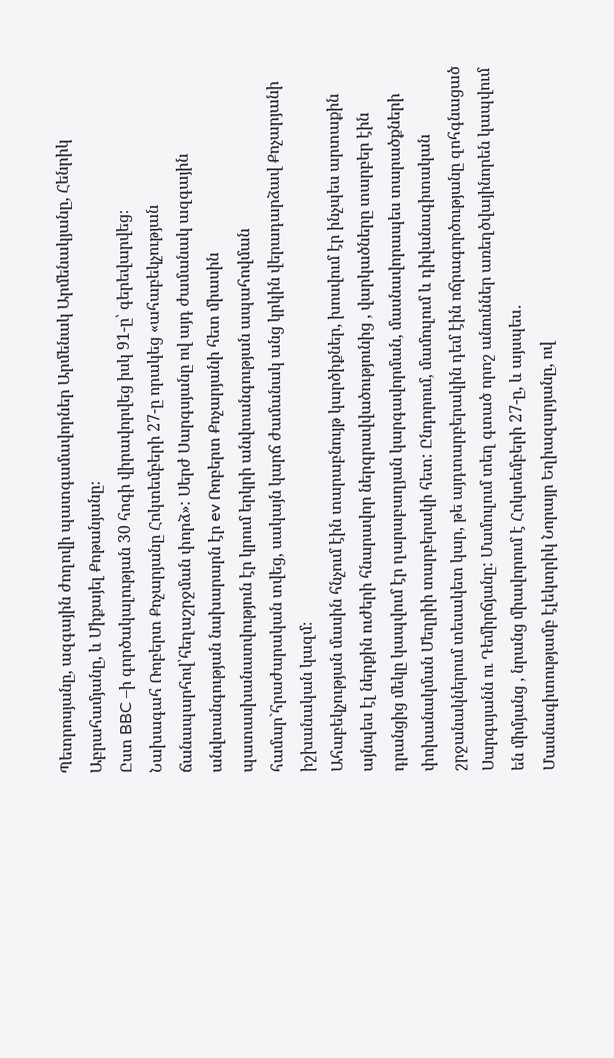Պետրոսյանը, ազգային ժողովի պատգամավորներ Արմենակ Արմենակյանը, Հենրիկ Աբրահամյանը, և Միքայել Քոթանյանը։
Ըստ BBC –ի գործակալության 30 հոգի վիրավորվեց իսկ 91-ը՝ գերեվարվեց։
Նախագահ Ռոբերտ Քոչարյանը Հոկտեմբերի 27-ը որակեց «ահաբեկչության ճանապարհով՝հեղաշրջման փորձ»: Սերժ Սարգսյանը ով այդ ժամանակ ազգային անվտանգության նախարարն էր ev Ռոբերտ Քոչարյանի հետ միասին պատասխանատվություն էր կրում երկրի անվտանգության ապահովման համար`հրաժարական տվեց, սակայն կարճ ժամանակ անց կրկին վերադարձավ Քոչարյանի իշխանական կազմ։
Ահաբեկչության մասին հնչում էին տարաբնույթ կարծիքներ, խոսվում էր ինչպես արտաքին այնպես էլ ներքին ուժերի հնարավոր ներգրավվածությունից , վարկածները տարբեր էին դրանցից մեկը կապվում էր ղարաբաղյան կարգավորման, մասնավորապես տարածքների փոխանակման Մեղրիի տարբերակի հետ: Ընդորում, մամուլում և դիվանագիտական շրջանակներում տեսակետ կար, թե այդտարբերակին դեմ էին ոճրագործությանը զոհգնացած Սարգսյանն ու Դեմիրճյանը: Մամուլում տեղ գտած որոշ անուններ առեղծվայինորեն կապվում են միմյանց , նրանց միավորում է Հոկտեմբերի 27-ը, և այսպես․
Մասնագիտությամբ էլեկտրիկ Նորայր Եղիազարյանը, ով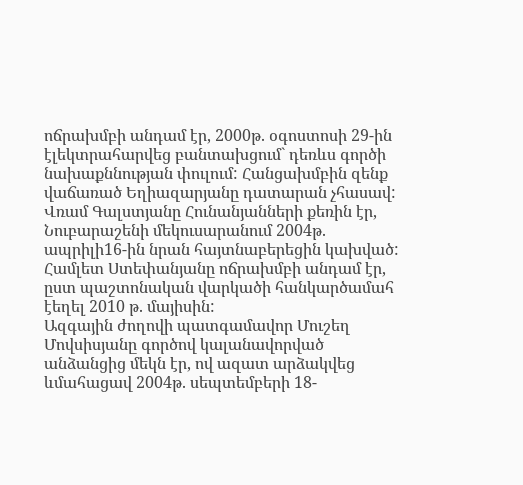ոճրախմբի անդամ էր, 2000թ. օգոստոսի 29-ին էլեկտրահարվեց բանտախցում` դեռևս գործի նախաքննության փուլում: Հանցախմբին զենք վաճառած Եղիազարյանը դատարան չհասավ:
Վռամ Գալստյանը Հունանյանների քեռին էր, Նուբարաշենի մեկուսարանում 2004թ. ապրիլի16-ին նրան հայտնաբերեցին կախված:
Համլետ Ստեփանյանը ոճրախմբի անդամ էր, ըստ պաշտոնական վարկածի հանկարծամահ էեղել 2010 թ. մայիսին:
Ազգային ժողովի պատգամավոր Մուշեղ Մովսիսյանը գործով կալանավորված անձանցից մեկն էր, ով ազատ արձակվեց ևմահացավ 2004թ. սեպտեմբերի 18-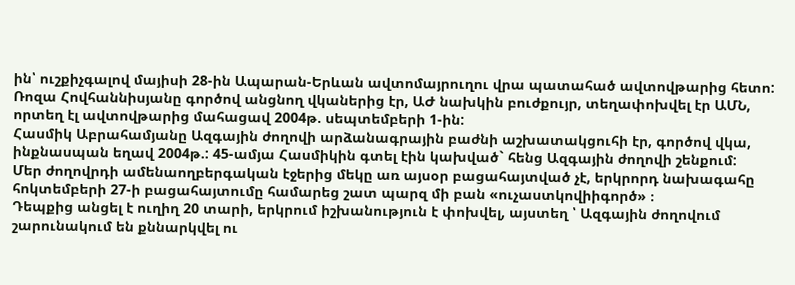ին՝ ուշքիչգալով մայիսի 28-ին Ապարան-Երևան ավտոմայրուղու վրա պատահած ավտովթարից հետո:
Ռոզա Հովհաննիսյանը գործով անցնող վկաներից էր, ԱԺ նախկին բուժքույր, տեղափոխվել էր ԱՄՆ, որտեղ էլ ավտովթարից մահացավ 2004թ. սեպտեմբերի 1-ին:
Հասմիկ Աբրահամյանը Ազգային ժողովի արձանագրային բաժնի աշխատակցուհի էր, գործով վկա, ինքնասպան եղավ 2004թ.: 45-ամյա Հասմիկին գտել էին կախված` հենց Ազգային ժողովի շենքում:
Մեր ժողովրդի ամենաողբերգական էջերից մեկը առ այսօր բացահայտված չէ, երկրորդ նախագահը հոկտեմբերի 27-ի բացահայտումը համարեց շատ պարզ մի բան «ուչաստկովիիգործ» ։
Դեպքից անցել է ուղիղ 20 տարի, երկրում իշխանություն է փոխվել, այստեղ ՝ Ազգային ժողովում շարունակում են քննարկվել ու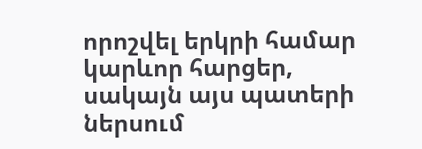որոշվել երկրի համար կարևոր հարցեր, սակայն այս պատերի ներսում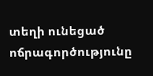տեղի ունեցած ոճրագործությունը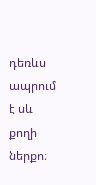դեռևս ապրում է սև քողի ներքո։